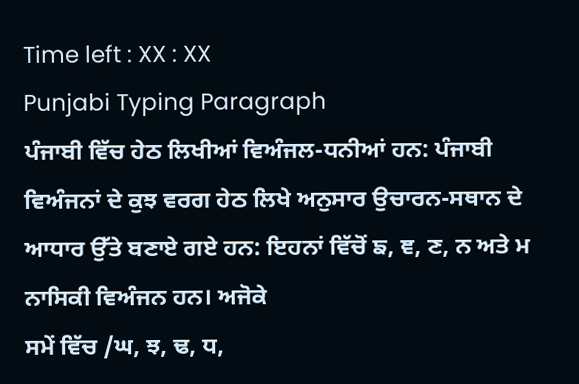Time left : XX : XX
Punjabi Typing Paragraph
ਪੰਜਾਬੀ ਵਿੱਚ ਹੇਠ ਲਿਖੀਆਂ ਵਿਅੰਜਲ-ਧਨੀਆਂ ਹਨ: ਪੰਜਾਬੀ ਵਿਅੰਜਨਾਂ ਦੇ ਕੁਝ ਵਰਗ ਹੇਠ ਲਿਖੇ ਅਨੁਸਾਰ ਉਚਾਰਨ-ਸਥਾਨ ਦੇ ਆਧਾਰ ਉੱਤੇ ਬਣਾਏ ਗਏ ਹਨ: ਇਹਨਾਂ ਵਿੱਚੋਂ ਙ, ਞ, ਣ, ਨ ਅਤੇ ਮ ਨਾਸਿਕੀ ਵਿਅੰਜਨ ਹਨ। ਅਜੋਕੇ
ਸਮੇਂ ਵਿੱਚ /ਘ, ਝ, ਢ, ਧ,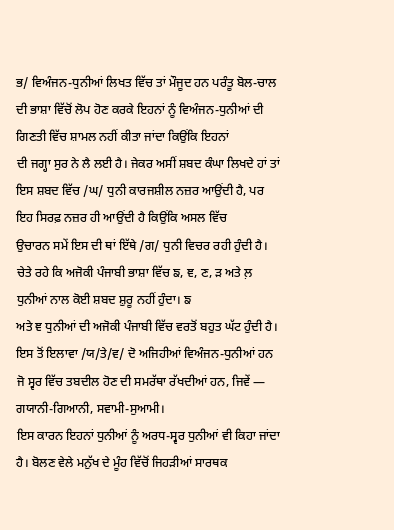ਭ/ ਵਿਅੰਜਨ-ਧੁਨੀਆਂ ਲਿਖਤ ਵਿੱਚ ਤਾਂ ਮੌਜੂਦ ਹਨ ਪਰੰਤੂ ਬੋਲ-ਚਾਲ ਦੀ ਭਾਸ਼ਾ ਵਿੱਚੋਂ ਲੋਪ ਹੋਣ ਕਰਕੇ ਇਹਨਾਂ ਨੂੰ ਵਿਅੰਜਨ-ਧੁਨੀਆਂ ਦੀ ਗਿਣਤੀ ਵਿੱਚ ਸ਼ਾਮਲ ਨਹੀਂ ਕੀਤਾ ਜਾਂਦਾ ਕਿਉਂਕਿ ਇਹਨਾਂ
ਦੀ ਜਗ੍ਹਾ ਸੁਰ ਨੇ ਲੈ ਲਈ ਹੈ। ਜੇਕਰ ਅਸੀਂ ਸ਼ਬਦ ਕੰਘਾ ਲਿਖਦੇ ਹਾਂ ਤਾਂ ਇਸ ਸ਼ਬਦ ਵਿੱਚ /ਘ/ ਧੁਨੀ ਕਾਰਜਸ਼ੀਲ ਨਜ਼ਰ ਆਉਂਦੀ ਹੈ, ਪਰ ਇਹ ਸਿਰਫ਼ ਨਜ਼ਰ ਹੀ ਆਉਂਦੀ ਹੈ ਕਿਉਂਕਿ ਅਸਲ ਵਿੱਚ
ਉਚਾਰਨ ਸਮੇਂ ਇਸ ਦੀ ਥਾਂ ਇੱਥੇ /ਗ/ ਧੁਨੀ ਵਿਚਰ ਰਹੀ ਹੁੰਦੀ ਹੈ। ਚੇਤੇ ਰਹੇ ਕਿ ਅਜੋਕੀ ਪੰਜਾਬੀ ਭਾਸ਼ਾ ਵਿੱਚ ਙ, ਞ, ਣ, ੜ ਅਤੇ ਲ਼ ਧੁਨੀਆਂ ਨਾਲ ਕੋਈ ਸ਼ਬਦ ਸ਼ੁਰੂ ਨਹੀਂ ਹੁੰਦਾ। ਙ
ਅਤੇ ਞ ਧੁਨੀਆਂ ਦੀ ਅਜੋਕੀ ਪੰਜਾਬੀ ਵਿੱਚ ਵਰਤੋਂ ਬਹੁਤ ਘੱਟ ਹੁੰਦੀ ਹੈ। ਇਸ ਤੋਂ ਇਲਾਵਾ /ਯ/ਤੇ/ਵ/ ਦੋ ਅਜਿਹੀਆਂ ਵਿਅੰਜਨ-ਧੁਨੀਆਂ ਹਨ ਜੋ ਸ੍ਵਰ ਵਿੱਚ ਤਬਦੀਲ ਹੋਣ ਦੀ ਸਮਰੱਥਾ ਰੱਖਦੀਆਂ ਹਨ, ਜਿਵੇਂ — ਗਯਾਨੀ-ਗਿਆਨੀ, ਸਵਾਮੀ-ਸੁਆਮੀ।
ਇਸ ਕਾਰਨ ਇਹਨਾਂ ਧੁਨੀਆਂ ਨੂੰ ਅਰਧ-ਸ੍ਵਰ ਧੁਨੀਆਂ ਵੀ ਕਿਹਾ ਜਾਂਦਾ ਹੈ। ਬੋਲਣ ਵੇਲੇ ਮਨੁੱਖ ਦੇ ਮੂੰਹ ਵਿੱਚੋਂ ਜਿਹੜੀਆਂ ਸਾਰਥਕ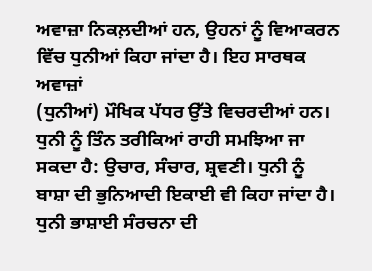ਅਵਾਜ਼ਾ ਨਿਕਲ਼ਦੀਆਂ ਹਨ, ਉਹਨਾਂ ਨੂੰ ਵਿਆਕਰਨ ਵਿੱਚ ਧੁਨੀਆਂ ਕਿਹਾ ਜਾਂਦਾ ਹੈ। ਇਹ ਸਾਰਥਕ ਅਵਾਜ਼ਾਂ
(ਧੁਨੀਆਂ) ਮੌਖਿਕ ਪੱਧਰ ਉੱਤੇ ਵਿਚਰਦੀਆਂ ਹਨ। ਧੁਨੀ ਨੂੰ ਤਿੰਨ ਤਰੀਕਿਆਂ ਰਾਹੀ ਸਮਝਿਆ ਜਾ ਸਕਦਾ ਹੈ: ਉਚਾਰ, ਸੰਚਾਰ, ਸ਼੍ਰਵਣੀ। ਧੁਨੀ ਨੂੰ ਬਾਸ਼ਾ ਦੀ ਭੁਨਿਆਦੀ ਇਕਾਈ ਵੀ ਕਿਹਾ ਜਾਂਦਾ ਹੈ। ਧੁਨੀ ਭਾਸ਼ਾਈ ਸੰਰਚਨਾ ਦੀ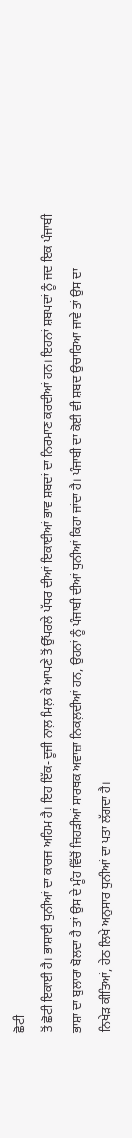ਛੋਟੀ
ਤੋਂ ਛੋਟੀ ਇਕਾਈ ਹੈ। ਭਾਸ਼ਾਈ ਧੁਨੀਆਂ ਦਾ ਕਾਰਜ ਅਹਿਮ ਹੈ। ਇਹ ਇੱਕ-ਦੂਜੀ ਨਾਲ਼ ਮਿਲ਼ ਕੇ ਆਪਣੇ ਤੋਂ ਉੱਪਰਲੇ ਪੱਧਰ ਦੀਆਂ ਇਕਾਈਆਂ ਭਾਵ ਸ਼ਬਦਾਂ ਦਾ ਨਿਰਮਾਣ ਕਰਦੀਆਂ ਹਨ। ਇਹਨਾਂ ਸ਼ਬਪਦਾਂ ਨੂੰ ਜਦ ਇਕ ਪੰਜਾਬੀ
ਭਾਸ਼ਾ ਦਾ ਬੁਲਾਰਾ ਬੋਲਦਾ ਹੈ ਤਾਂ ਉਸ ਦੇ ਮੂੰਹ ਵਿੱਚੋਂ ਜਿਹੜੀਆਂ ਸਾਰਥਕ ਅਵਾਜ਼ਾ ਨਿਕਲ਼ਦੀਆਂ ਹਨ, ਉਹਨਾਂ ਨੂੰ ਪੰਜਾਬੀ ਦੀਆਂ ਧੁਨੀਆਂ ਕਿਹਾ ਜਾਂਦਾ ਹੈ। ਪੰਜਾਬੀ ਦਾ ਕੋਈ ਵੀ ਸ਼ਬਦ ਉਚਾਰਿਆ ਜਾਵੇ ਤਾਂ ਉਸ ਦਾ
ਨਿਖੇੜ ਕੀਤਿਆਂ, ਹੇਠ ਲਿਖੇ ਅਨੁਸਾਰ ਧੁਨੀਆਂ ਦਾ ਪਤਾ ਲੱਗਦਾ ਹੈ।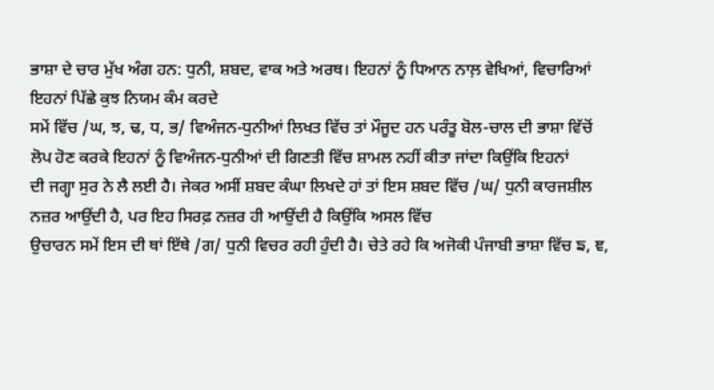ਭਾਸ਼ਾ ਦੇ ਚਾਰ ਮੁੱਖ ਅੰਗ ਹਨ: ਧੁਨੀ, ਸ਼ਬਦ, ਵਾਕ ਅਤੇ ਅਰਥ। ਇਹਨਾਂ ਨੂੰ ਧਿਆਨ ਨਾਲ਼ ਵੇਖਿਆਂ, ਵਿਚਾਰਿਆਂ ਇਹਨਾਂ ਪਿੱਛੇ ਕੁਝ ਨਿਯਮ ਕੰਮ ਕਰਦੇ
ਸਮੇਂ ਵਿੱਚ /ਘ, ਝ, ਢ, ਧ, ਭ/ ਵਿਅੰਜਨ-ਧੁਨੀਆਂ ਲਿਖਤ ਵਿੱਚ ਤਾਂ ਮੌਜੂਦ ਹਨ ਪਰੰਤੂ ਬੋਲ-ਚਾਲ ਦੀ ਭਾਸ਼ਾ ਵਿੱਚੋਂ ਲੋਪ ਹੋਣ ਕਰਕੇ ਇਹਨਾਂ ਨੂੰ ਵਿਅੰਜਨ-ਧੁਨੀਆਂ ਦੀ ਗਿਣਤੀ ਵਿੱਚ ਸ਼ਾਮਲ ਨਹੀਂ ਕੀਤਾ ਜਾਂਦਾ ਕਿਉਂਕਿ ਇਹਨਾਂ
ਦੀ ਜਗ੍ਹਾ ਸੁਰ ਨੇ ਲੈ ਲਈ ਹੈ। ਜੇਕਰ ਅਸੀਂ ਸ਼ਬਦ ਕੰਘਾ ਲਿਖਦੇ ਹਾਂ ਤਾਂ ਇਸ ਸ਼ਬਦ ਵਿੱਚ /ਘ/ ਧੁਨੀ ਕਾਰਜਸ਼ੀਲ ਨਜ਼ਰ ਆਉਂਦੀ ਹੈ, ਪਰ ਇਹ ਸਿਰਫ਼ ਨਜ਼ਰ ਹੀ ਆਉਂਦੀ ਹੈ ਕਿਉਂਕਿ ਅਸਲ ਵਿੱਚ
ਉਚਾਰਨ ਸਮੇਂ ਇਸ ਦੀ ਥਾਂ ਇੱਥੇ /ਗ/ ਧੁਨੀ ਵਿਚਰ ਰਹੀ ਹੁੰਦੀ ਹੈ। ਚੇਤੇ ਰਹੇ ਕਿ ਅਜੋਕੀ ਪੰਜਾਬੀ ਭਾਸ਼ਾ ਵਿੱਚ ਙ, ਞ,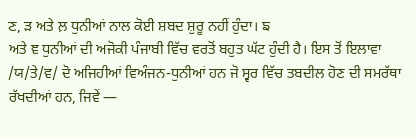ਣ, ੜ ਅਤੇ ਲ਼ ਧੁਨੀਆਂ ਨਾਲ ਕੋਈ ਸ਼ਬਦ ਸ਼ੁਰੂ ਨਹੀਂ ਹੁੰਦਾ। ਙ
ਅਤੇ ਞ ਧੁਨੀਆਂ ਦੀ ਅਜੋਕੀ ਪੰਜਾਬੀ ਵਿੱਚ ਵਰਤੋਂ ਬਹੁਤ ਘੱਟ ਹੁੰਦੀ ਹੈ। ਇਸ ਤੋਂ ਇਲਾਵਾ /ਯ/ਤੇ/ਵ/ ਦੋ ਅਜਿਹੀਆਂ ਵਿਅੰਜਨ-ਧੁਨੀਆਂ ਹਨ ਜੋ ਸ੍ਵਰ ਵਿੱਚ ਤਬਦੀਲ ਹੋਣ ਦੀ ਸਮਰੱਥਾ ਰੱਖਦੀਆਂ ਹਨ, ਜਿਵੇਂ —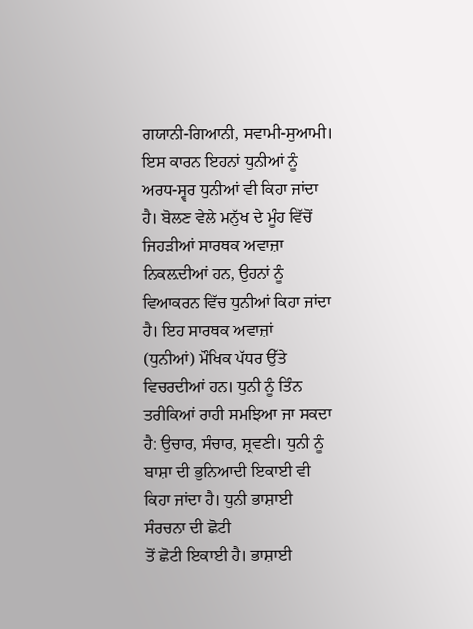ਗਯਾਨੀ-ਗਿਆਨੀ, ਸਵਾਮੀ-ਸੁਆਮੀ।
ਇਸ ਕਾਰਨ ਇਹਨਾਂ ਧੁਨੀਆਂ ਨੂੰ ਅਰਧ-ਸ੍ਵਰ ਧੁਨੀਆਂ ਵੀ ਕਿਹਾ ਜਾਂਦਾ ਹੈ। ਬੋਲਣ ਵੇਲੇ ਮਨੁੱਖ ਦੇ ਮੂੰਹ ਵਿੱਚੋਂ ਜਿਹੜੀਆਂ ਸਾਰਥਕ ਅਵਾਜ਼ਾ ਨਿਕਲ਼ਦੀਆਂ ਹਨ, ਉਹਨਾਂ ਨੂੰ ਵਿਆਕਰਨ ਵਿੱਚ ਧੁਨੀਆਂ ਕਿਹਾ ਜਾਂਦਾ ਹੈ। ਇਹ ਸਾਰਥਕ ਅਵਾਜ਼ਾਂ
(ਧੁਨੀਆਂ) ਮੌਖਿਕ ਪੱਧਰ ਉੱਤੇ ਵਿਚਰਦੀਆਂ ਹਨ। ਧੁਨੀ ਨੂੰ ਤਿੰਨ ਤਰੀਕਿਆਂ ਰਾਹੀ ਸਮਝਿਆ ਜਾ ਸਕਦਾ ਹੈ: ਉਚਾਰ, ਸੰਚਾਰ, ਸ਼੍ਰਵਣੀ। ਧੁਨੀ ਨੂੰ ਬਾਸ਼ਾ ਦੀ ਭੁਨਿਆਦੀ ਇਕਾਈ ਵੀ ਕਿਹਾ ਜਾਂਦਾ ਹੈ। ਧੁਨੀ ਭਾਸ਼ਾਈ ਸੰਰਚਨਾ ਦੀ ਛੋਟੀ
ਤੋਂ ਛੋਟੀ ਇਕਾਈ ਹੈ। ਭਾਸ਼ਾਈ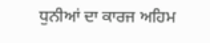ਧੁਨੀਆਂ ਦਾ ਕਾਰਜ ਅਹਿਮ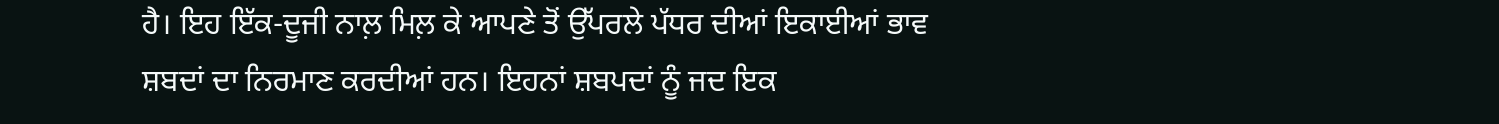ਹੈ। ਇਹ ਇੱਕ-ਦੂਜੀ ਨਾਲ਼ ਮਿਲ਼ ਕੇ ਆਪਣੇ ਤੋਂ ਉੱਪਰਲੇ ਪੱਧਰ ਦੀਆਂ ਇਕਾਈਆਂ ਭਾਵ ਸ਼ਬਦਾਂ ਦਾ ਨਿਰਮਾਣ ਕਰਦੀਆਂ ਹਨ। ਇਹਨਾਂ ਸ਼ਬਪਦਾਂ ਨੂੰ ਜਦ ਇਕ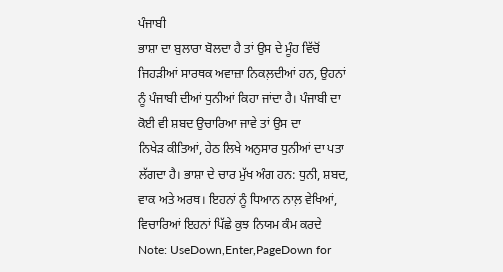ਪੰਜਾਬੀ
ਭਾਸ਼ਾ ਦਾ ਬੁਲਾਰਾ ਬੋਲਦਾ ਹੈ ਤਾਂ ਉਸ ਦੇ ਮੂੰਹ ਵਿੱਚੋਂ ਜਿਹੜੀਆਂ ਸਾਰਥਕ ਅਵਾਜ਼ਾ ਨਿਕਲ਼ਦੀਆਂ ਹਨ, ਉਹਨਾਂ ਨੂੰ ਪੰਜਾਬੀ ਦੀਆਂ ਧੁਨੀਆਂ ਕਿਹਾ ਜਾਂਦਾ ਹੈ। ਪੰਜਾਬੀ ਦਾ ਕੋਈ ਵੀ ਸ਼ਬਦ ਉਚਾਰਿਆ ਜਾਵੇ ਤਾਂ ਉਸ ਦਾ
ਨਿਖੇੜ ਕੀਤਿਆਂ, ਹੇਠ ਲਿਖੇ ਅਨੁਸਾਰ ਧੁਨੀਆਂ ਦਾ ਪਤਾ ਲੱਗਦਾ ਹੈ। ਭਾਸ਼ਾ ਦੇ ਚਾਰ ਮੁੱਖ ਅੰਗ ਹਨ: ਧੁਨੀ, ਸ਼ਬਦ, ਵਾਕ ਅਤੇ ਅਰਥ। ਇਹਨਾਂ ਨੂੰ ਧਿਆਨ ਨਾਲ਼ ਵੇਖਿਆਂ, ਵਿਚਾਰਿਆਂ ਇਹਨਾਂ ਪਿੱਛੇ ਕੁਝ ਨਿਯਮ ਕੰਮ ਕਰਦੇ
Note: UseDown,Enter,PageDown for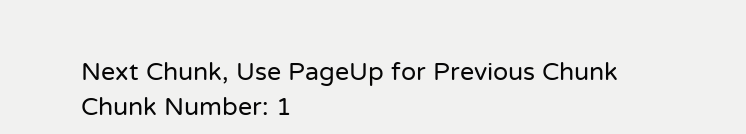Next Chunk, Use PageUp for Previous Chunk
Chunk Number: 1